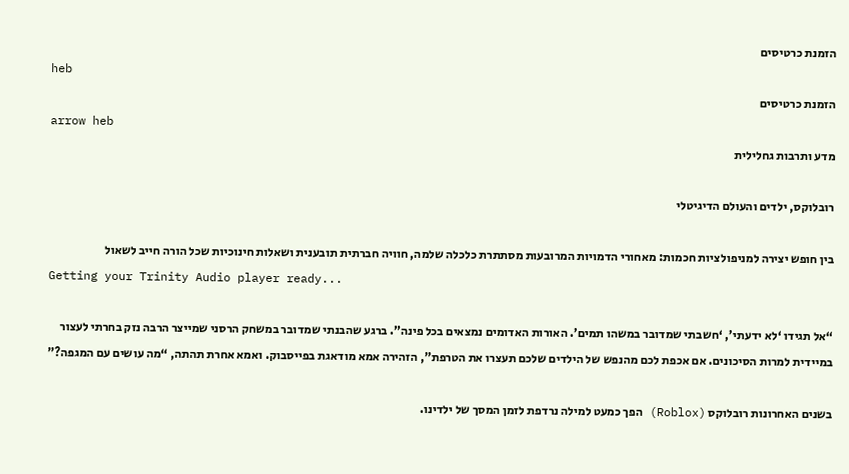הזמנת כרטיסים
heb
הזמנת כרטיסים
arrow heb
מדע ותרבות גחלילית

רובלוקס, ילדים והעולם הדיגיטלי

בין חופש יצירה למניפולציות חכמות: מאחורי הדמויות המרובעות מסתתרת כלכלה שלמה, חוויה חברתית תובענית ושאלות חינוכיות שכל הורה חייב לשאול
Getting your Trinity Audio player ready...

“אל תגידו ‘לא ידעתי’, ‘חשבתי שמדובר במשהו תמים’. האורות האדומים נמצאים בכל פינה”. ברגע שהבנתי שמדובר במשחק הרסני שמייצר הרבה נזק בחרתי לעצור במיידית למרות הסיכונים. אם אכפת לכם מהנפש של הילדים שלכם תעצרו את הטרפת”, הזהירה אמא מודאגת בפייסבוק. ואמא אחרת תהתה, “מה עושים עם המגפה?”

בשנים האחרונות רובלוקס (Roblox) הפך כמעט למילה נרדפת לזמן המסך של ילדינו.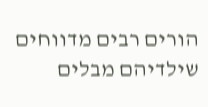הורים רבים מדווחים שילדיהם מבלים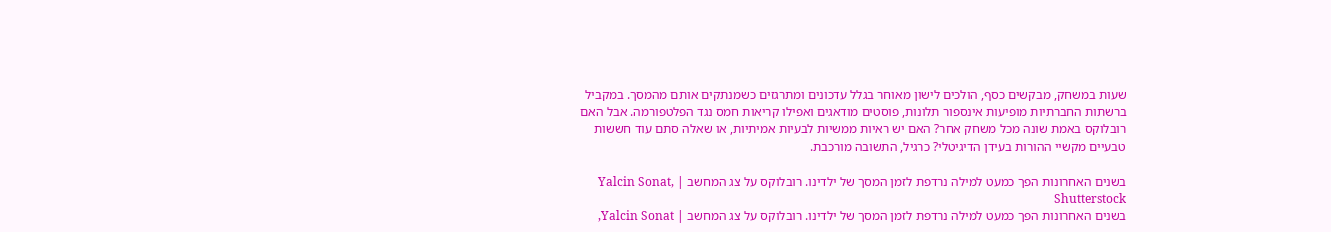שעות במשחק, מבקשים כסף, הולכים לישון מאוחר בגלל עדכונים ומתרגזים כשמנתקים אותם מהמסך. במקביל ברשתות החברתיות מופיעות אינספור תלונות, פוסטים מודאגים ואפילו קריאות חמס נגד הפלטפורמה. אבל האם רובלוקס באמת שונה מכל משחק אחר? האם יש ראיות ממשיות לבעיות אמיתיות, או שאלה סתם עוד חששות טבעיים מקשיי ההורות בעידן הדיגיטלי? כרגיל, התשובה מורכבת.

בשנים האחרונות הפך כמעט למילה נרדפת לזמן המסך של ילדינו. רובלוקס על צג המחשב | Yalcin Sonat, Shutterstock
בשנים האחרונות הפך כמעט למילה נרדפת לזמן המסך של ילדינו. רובלוקס על צג המחשב | Yalcin Sonat,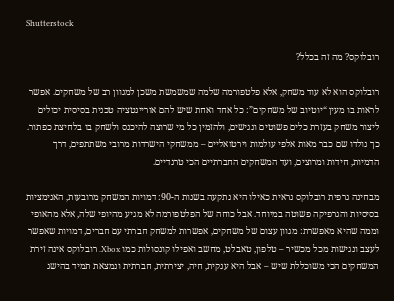Shutterstock

רובלוקס? מה זה בכלל?

רובלוקס הוא לא עוד משחק, אלא פלטפורמה שלמה שמשמשת משכן למגוון רב של משחקים. אפשר לראות בו מעין “יוטיוב של משחקים”: כל אחד ואחת שיש להם אוריינטציה טכנית בסיסית יכולים ליצור משחק בעזרת כלים פשוטים ונגישים, ולהזמין כל מי שרוצה להיכנס ולשחק בו בלחיצת כפתור. כך נולדו שם כבר מאות אלפי עולמות וירטואליים – ממשחקי הישרדות מרובי משתתפים, דרך הדמיות, חידות ומרוצים, ועד המשחקים החברתיים הכי טרנדיים.

מבחינה גרפית רובלוקס נראית כאילו היא נתקעה בשנות ה-90: דמויות המשחק מרובעות, האנימציות בסיסיות והגרפיקה פשוטה במיוחד. אבל כוחה של הפלטפורמה לא מגיע מהיופי שלה, אלא מהאופי וממה שהיא מאפשרת: מגוון עצום של משחקים, אפשרות למשחק חברתי עם חברים, דמויות שאפשר לעצב ונגישות מכל מכשיר – טלפון, טאבלט, מחשב ואפילו קונסולות כמו Xbox. רובלוקס אינה זירת המשחקים הכי משוכללת שיש – אבל היא ענקית, חיה, יצירתית, חברתית ונמצאת תמיד בהישג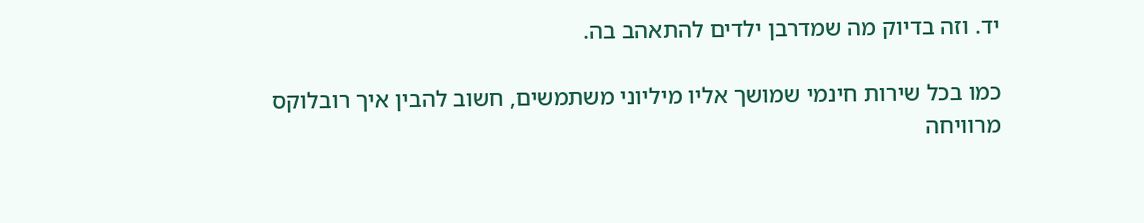יד. וזה בדיוק מה שמדרבן ילדים להתאהב בה.

כמו בכל שירות חינמי שמושך אליו מיליוני משתמשים, חשוב להבין איך רובלוקס מרוויחה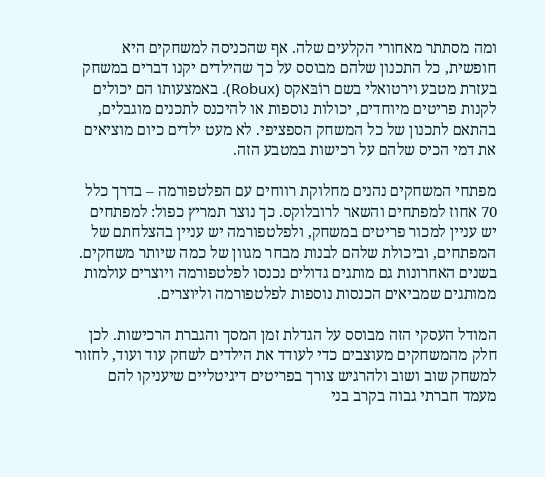ומה מסתתר מאחורי הקלעים שלה. אף שהכניסה למשחקים היא חופשית, כל התכנון שלהם מבוסס על כך שהילדים יקנו דברים במשחק בעזרת מטבע וירטואלי בשם רוֹבּאקס (Robux). באמצעותו הם יכולים לקנות פריטים מיוחדים, יכולות נוספות או להיכנס לתכנים מוגבלים, בהתאם לתכנון של כל המשחק הספציפי. לא מעט ילדים כיום מוציאים את דמי הכיס שלהם על רכישות במטבע הזה.

מפתחי המשחקים נהנים מחלוקת רווחים עם הפלטפורמה – בדרך כלל 70 אחוז למפתחים והשאר לרובלוקס. כך נוצר תמריץ כפול: למפתחים יש עניין למכור פריטים במשחק, ולפלטפורמה יש עניין בהצלחתם של המפתחים, וביכולת שלהם לבנות מבחר מגוון של כמה שיותר משחקים. בשנים האחרונות גם מותגים גדולים נכנסו לפלטפורמה ויוצרים עולמות ממותגים שמביאים הכנסות נוספות לפלטפורמה וליוצרים.

המודל העסקי הזה מבוסס על הגדלת זמן המסך והגברת הרכישות. לכן חלק מהמשחקים מעוצבים כדי לעודד את הילדים לשחק עוד ועוד, לחזור למשחק שוב ושוב ולהרגיש צורך בפריטים דיגיטליים שיעניקו להם מעמד חברתי גבוה בקרב בני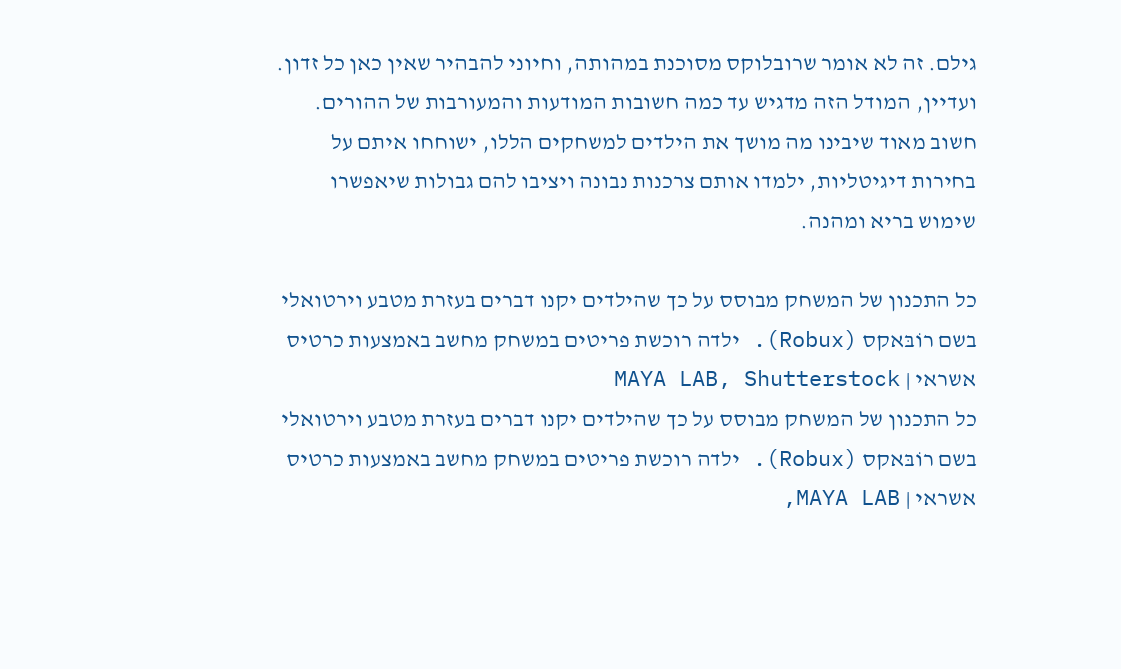גילם. זה לא אומר שרובלוקס מסוכנת במהותה, וחיוני להבהיר שאין כאן כל זדון. ועדיין, המודל הזה מדגיש עד כמה חשובות המודעות והמעורבות של ההורים. חשוב מאוד שיבינו מה מושך את הילדים למשחקים הללו, ישוחחו איתם על בחירות דיגיטליות, ילמדו אותם צרכנות נבונה ויציבו להם גבולות שיאפשרו שימוש בריא ומהנה.

כל התכנון של המשחק מבוסס על כך שהילדים יקנו דברים בעזרת מטבע וירטואלי בשם רוֹבּאקס (Robux). ילדה רוכשת פריטים במשחק מחשב באמצעות כרטיס אשראי | MAYA LAB, Shutterstock
כל התכנון של המשחק מבוסס על כך שהילדים יקנו דברים בעזרת מטבע וירטואלי בשם רוֹבּאקס (Robux). ילדה רוכשת פריטים במשחק מחשב באמצעות כרטיס אשראי | MAYA LAB,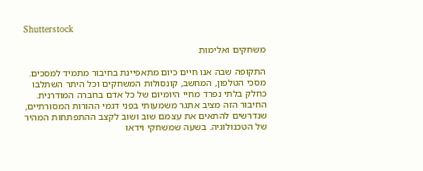Shutterstock

משחקים ואלימות

התקופה שבה אנו חיים כיום מתאפיינת בחיבור מתמיד למסכים. מסכי הטלפון, המחשב, קונסולות המשחקים וכל היתר השתלבו כחלק בלתי נפרד מחיי היומיום של כל אדם בחברה המודרנית. החיבור הזה מציב אתגר משמעותי בפני דגמי ההורות המסורתיים, שנדרשים להתאים את עצמם שוב ושוב לקצב ההתפתחות המהיר של הטכנולוגיה. בשעה שמשחקי וידאו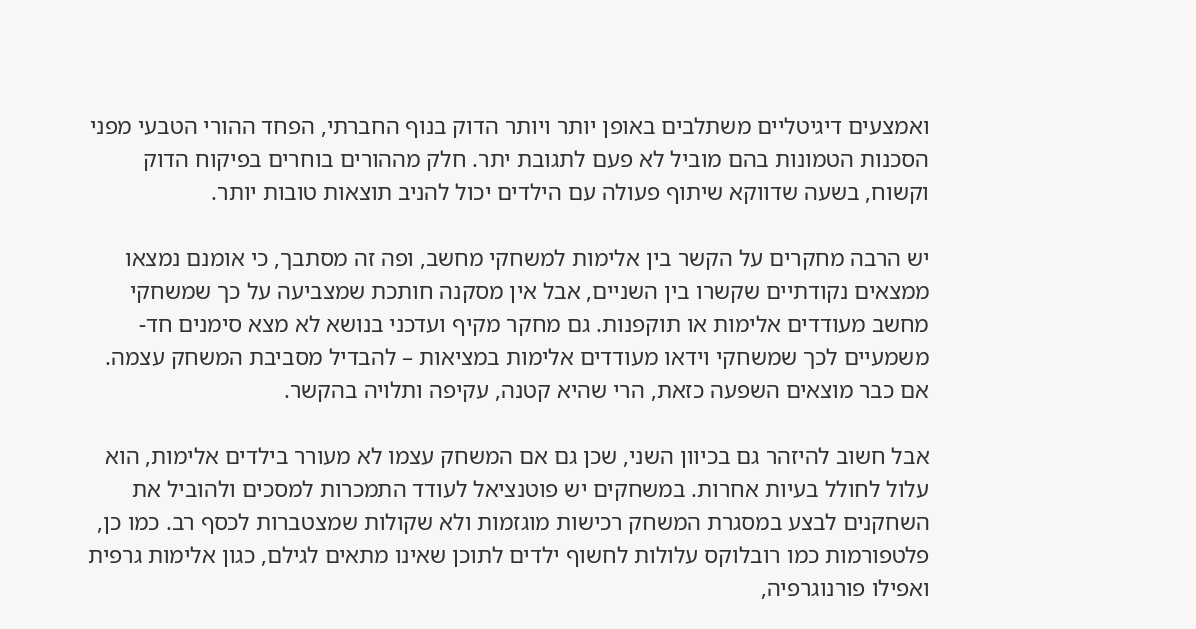ואמצעים דיגיטליים משתלבים באופן יותר ויותר הדוק בנוף החברתי, הפחד ההורי הטבעי מפני הסכנות הטמונות בהם מוביל לא פעם לתגובת יתר. חלק מההורים בוחרים בפיקוח הדוק וקשוח, בשעה שדווקא שיתוף פעולה עם הילדים יכול להניב תוצאות טובות יותר.

יש הרבה מחקרים על הקשר בין אלימות למשחקי מחשב, ופה זה מסתבך, כי אומנם נמצאו ממצאים נקודתיים שקשרו בין השניים, אבל אין מסקנה חותכת שמצביעה על כך שמשחקי מחשב מעודדים אלימות או תוקפנות. גם מחקר מקיף ועדכני בנושא לא מצא סימנים חד-משמעיים לכך שמשחקי וידאו מעודדים אלימות במציאות – להבדיל מסביבת המשחק עצמה. אם כבר מוצאים השפעה כזאת, הרי שהיא קטנה, עקיפה ותלויה בהקשר.

אבל חשוב להיזהר גם בכיוון השני, שכן גם אם המשחק עצמו לא מעורר בילדים אלימות, הוא עלול לחולל בעיות אחרות. במשחקים יש פוטנציאל לעודד התמכרות למסכים ולהוביל את השחקנים לבצע במסגרת המשחק רכישות מוגזמות ולא שקולות שמצטברות לכסף רב. כמו כן, פלטפורמות כמו רובלוקס עלולות לחשוף ילדים לתוכן שאינו מתאים לגילם, כגון אלימות גרפית ואפילו פורנוגרפיה,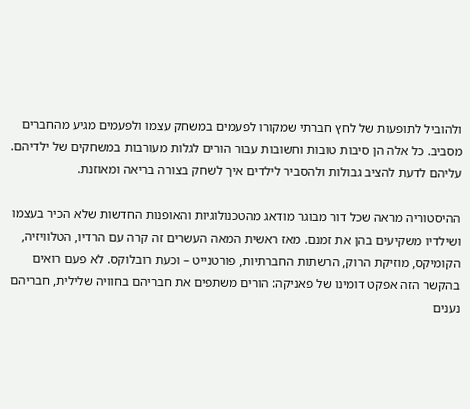ולהוביל לתופעות של לחץ חברתי שמקורו לפעמים במשחק עצמו ולפעמים מגיע מהחברים מסביב. כל אלה הן סיבות טובות וחשובות עבור הורים לגלות מעורבות במשחקים של ילדיהם. עליהם לדעת להציב גבולות ולהסביר לילדים איך לשחק בצורה בריאה ומאוזנת.

ההיסטוריה מראה שכל דור מבוגר מודאג מהטכנולוגיות והאופנות החדשות שלא הכיר בעצמו ושילדיו משקיעים בהן את זמנם. מאז ראשית המאה העשרים זה קרה עם הרדיו, הטלוויזיה, הקומיקס, מוזיקת הרוק, הרשתות החברתיות, פורטנייט – וכעת רובלוקס. לא פעם רואים בהקשר הזה אפקט דומינו של פאניקה: הורים משתפים את חבריהם בחוויה שלילית, חבריהם נענים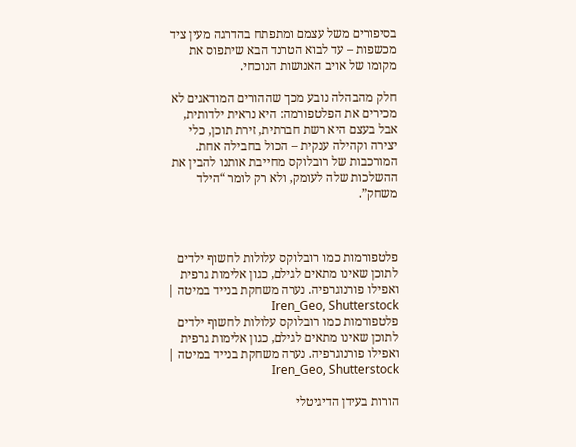בסיפורים משל עצמם ומתפתח בהדרגה מעין ציד מכשפות – עד לבוא הטרנד הבא שיתפוס את מקומו של אויב האנושות הנוכחי.

חלק מהבהלה נובע מכך שההורים המודאגים לא מכירים את הפלטפורמה: היא נראית ילדותית, אבל בעצם היא רשת חברתית, זירת תוכן, כלי יצירה וקהילה ענקית – הכול בחבילה אחת. המורכבות של רובלוקס מחייבת אותנו להבין את ההשלכות שלה לעומק, ולא רק לומר “הילד משחק”.



פלטפורמות כמו רובלוקס עלולות לחשוף ילדים לתוכן שאינו מתאים לגילם, כגון אלימות גרפית ואפילו פורנוגרפיה. נערה משחקת בנייד במיטה | Iren_Geo, Shutterstock
פלטפורמות כמו רובלוקס עלולות לחשוף ילדים לתוכן שאינו מתאים לגילם, כגון אלימות גרפית ואפילו פורנוגרפיה. נערה משחקת בנייד במיטה | Iren_Geo, Shutterstock

הורות בעידן הדיגיטלי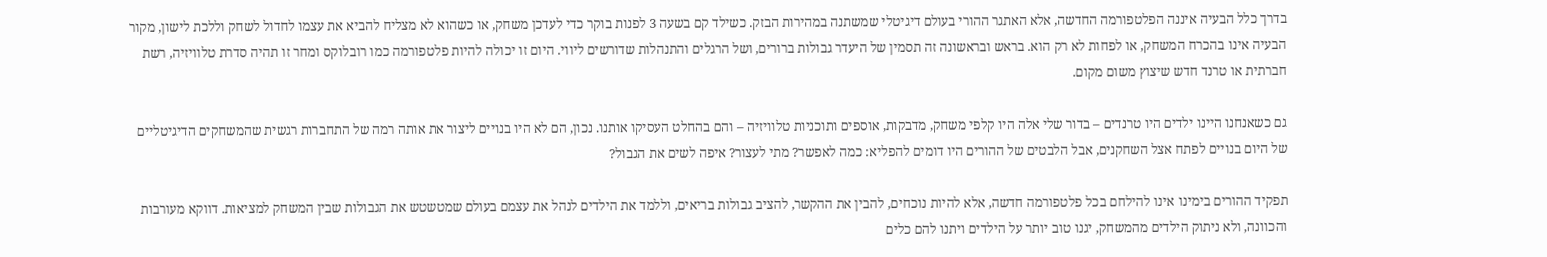בדרך כלל הבעיה איננה הפלטפורמה החדשה, אלא האתגר ההורי בעולם דיגיטלי שמשתנה במהירות הבזק. כשילד קם בשעה 3 לפנות בוקר כדי לעדכן משחק, או כשהוא לא מצליח להביא את עצמו לחדול לשחק וללכת לישון, מקור הבעיה אינו בהכרח המשחק, או לפחות לא רק הוא. בראש ובראשונה זה תסמין של היעדר גבולות ברורים, ושל הרגלים והתנהלות שדורשים ליווי. היום זו יכולה להיות פלטפורמה כמו רובלוקס ומחר זו תהיה סדרת טלוויזיה, רשת חברתית או טרנד חדש שיצוץ משום מקום.

גם כשאנחנו היינו ילדים היו טרנדים – בדור שלי אלה היו קלפי משחק, מדבקות, אוספים ותוכניות טלוויזיה – והם בהחלט העסיקו אותנו. נכון, הם לא היו בנויים ליצור את אותה רמה של התחברות רגשית שהמשחקים הדיגיטליים של היום בנויים לפתח אצל השחקנים, אבל הלבטים של ההורים היו דומים להפליא: כמה לאפשר? מתי לעצור? איפה לשים את הגבול?

תפקיד ההורים בימינו אינו להילחם בכל פלטפורמה חדשה, אלא להיות נוכחים, להבין את ההקשר, להציב גבולות בריאים, וללמד את הילדים לנהל את עצמם בעולם שמטשטש את הגבולות שבין המשחק למציאות. דווקא מעורבות והכוונה, ולא ניתוק הילדים מהמשחק, יגנו טוב יותר על הילדים ויתנו להם כלים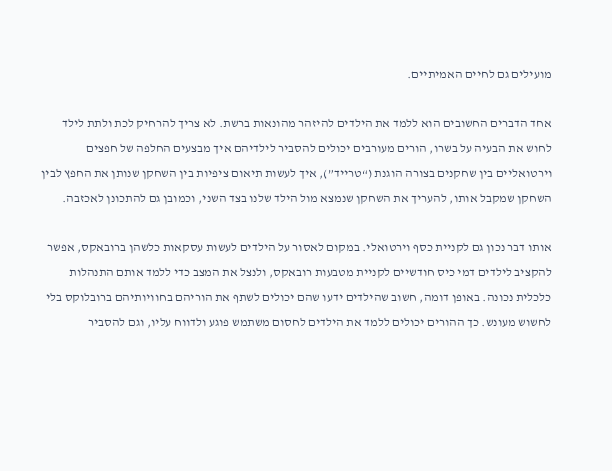מועילים גם לחיים האמיתיים.

אחד הדברים החשובים הוא ללמד את הילדים להיזהר מהונאות ברשת. לא צריך להרחיק לכת ולתת לילד לחוש את הבעיה על בשרו, הורים מעורבים יכולים להסביר לילדיהם איך מבצעים החלפה של חפצים וירטואליים בין שחקנים בצורה הוגנת (“טרייד”), איך לעשות תיאום ציפיות בין השחקן שנותן את החפץ לבין השחקן שמקבל אותו, להעריך את השחקן שנמצא מול הילד שלנו בצד השני, וכמובן גם להתכונן לאכזבה.

אותו דבר נכון גם לקניית כסף וירטואלי. במקום לאסור על הילדים לעשות עסקאות כלשהן ברובאקס, אפשר להקציב לילדים דמי כיס חודשיים לקניית מטבעות רובאקס, ולנצל את המצב כדי ללמד אותם התנהלות כלכלית נכונה. באופן דומה, חשוב שהילדים ידעו שהם יכולים לשתף את הוריהם בחוויותיהם ברובלוקס בלי לחשוש מעונש. כך ההורים יכולים ללמד את הילדים לחסום משתמש פוגע ולדווח עליו, וגם להסביר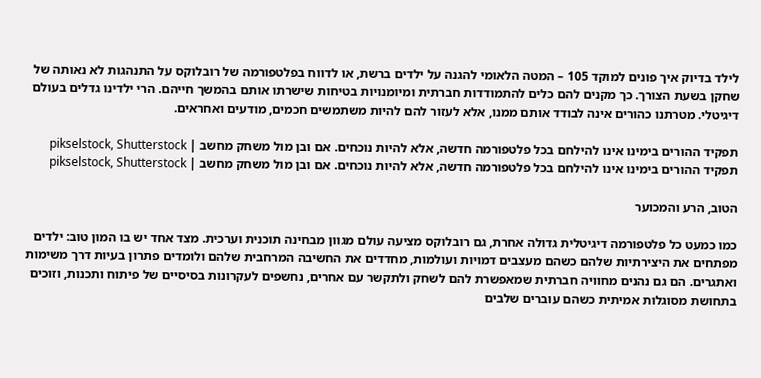לילד בדיוק איך פונים למוקד 105 – המטה הלאומי להגנה על ילדים ברשת, או לדווח בפלטפורמה של רובלוקס על התנהגות לא נאותה של שחקן בשעת הצורך. כך מקנים להם כלים להתמודדות חברתית ומיומנויות בטיחות שישרתו אותם בהמשך חייהם. הרי ילדינו גדלים בעולם דיגיטלי. מטרתנו כהורים אינה לבודד אותם ממנו, אלא לעזור להם להיות משתמשים חכמים, מודעים ואחראים.

תפקיד ההורים בימינו אינו להילחם בכל פלטפורמה חדשה, אלא להיות נוכחים. אם ובן מול משחק מחשב | pikselstock, Shutterstock
תפקיד ההורים בימינו אינו להילחם בכל פלטפורמה חדשה, אלא להיות נוכחים. אם ובן מול משחק מחשב | pikselstock, Shutterstock

הטוב, הרע והמכוער

כמו כמעט כל פלטפורמה דיגיטלית גדולה אחרת, גם רובלוקס מציעה עולם מגוון מבחינה תוכנית וערכית. מצד אחד יש בו המון טוב: ילדים מפתחים את היצירתיות שלהם כשהם מעצבים דמויות ועולמות, מחדדים את החשיבה המרחבית שלהם ולומדים פתרון בעיות דרך משימות ואתגרים. הם גם נהנים מחוויה חברתית שמאפשרת להם לשחק ולתקשר עם אחרים, נחשפים לעקרונות בסיסיים של פיתוח ותכנות, וזוכים בתחושת מסוגלות אמיתית כשהם עוברים שלבים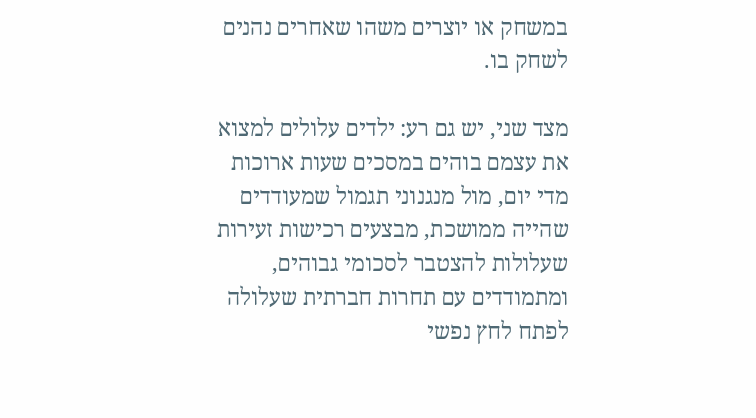במשחק או יוצרים משהו שאחרים נהנים לשחק בו.

מצד שני, יש גם רע: ילדים עלולים למצוא את עצמם בוהים במסכים שעות ארוכות מדי יום, מול מנגנוני תגמול שמעודדים שהייה ממושכת, מבצעים רכישות זעירות שעלולות להצטבר לסכומי גבוהים, ומתמודדים עם תחרות חברתית שעלולה לפתח לחץ נפשי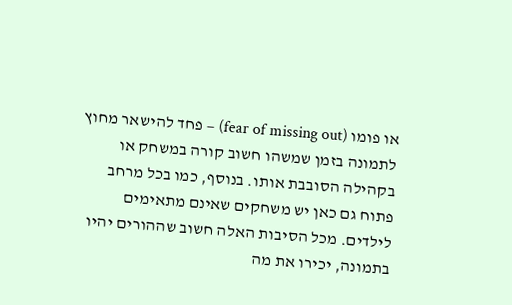או פומו (fear of missing out) – פחד להישאר מחוץ לתמונה בזמן שמשהו חשוב קורה במשחק או בקהילה הסובבת אותו. בנוסף, כמו בכל מרחב פתוח גם כאן יש משחקים שאינם מתאימים לילדים. מכל הסיבות האלה חשוב שההורים יהיו בתמונה, יכירו את מה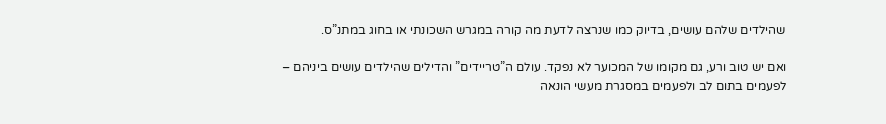שהילדים שלהם עושים, בדיוק כמו שנרצה לדעת מה קורה במגרש השכונתי או בחוג במתנ”ס.

ואם יש טוב ורע, גם מקומו של המכוער לא נפקד. עולם ה”טריידים” והדילים שהילדים עושים ביניהם – לפעמים בתום לב ולפעמים במסגרת מעשי הונאה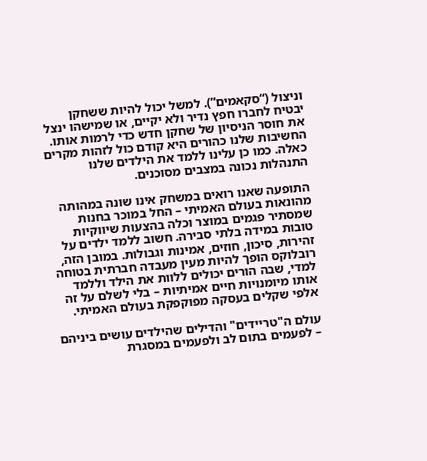וניצול (“סקאמים”). למשל יכול להיות ששחקן יבטיח לחברו חפץ נדיר ולא יקיים, או שמישהו ינצל את חוסר הניסיון של שחקן חדש כדי לרמות אותו. החשיבות שלנו כהורים היא קודם כול לזהות מקרים כאלה. כמו כן עלינו ללמד את הילדים שלנו התנהלות נכונה במצבים מסוכנים.

התופעה שאנו רואים במשחק אינו שונה במהותה מהונאות בעולם האמיתי – החל במוכר בחנות שמסתיר פגמים במוצר וכלה בהצעות שיווקיות טובות במידה בלתי סבירה. חשוב ללמד ילדים על זהירות, סיכון, חוזים, אמינות וגבולות. במובן הזה, רובלוקס הופך להיות מעין מעבדה חברתית בטוחה למדי, שבה הורים יכולים ללוות את הילד וללמד אותו מיומנויות חיים אמיתיות – בלי לשלם על זה אלפי שקלים בעסקה מפוקפקת בעולם האמיתי.

עולם ה"טריידים" והדילים שהילדים עושים ביניהם – לפעמים בתום לב ולפעמים במסגרת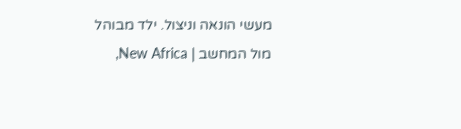מעשי הונאה וניצול. ילד מבוהל מול המחשב | New Africa,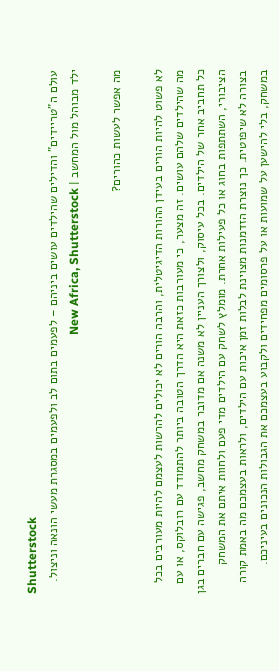Shutterstock
עולם ה"טריידים" והדילים שהילדים עושים ביניהם – לפעמים בתום לב ולפעמים במסגרת מעשי הונאה וניצול. ילד מבוהל מול המחשב | New Africa, Shutterstock

מה אפשר לעשות כהורים?

לא פשוט להיות הורים בעידן ההורות הדיגיטלית, והרבה הורים לא יכולים להרשות לעצמם להיות מעורבים בכל מה שהילדים שלהם עושים. זה מצער, כי מעורבות כזאת היא הדרך הטובה ביותר להתמודד עם רובלוקס, או עם כל תחביב אחר של הילדים. בכל עיסוק, ולצורך העניין לא משנה אם מדובר במשחק מחשב, פגישה עם חברים בגן הציבורי, השתתפות בחוג או כל פעילות אחרת. מומלץ לשחק עם הילדים מדי פעם ולחוות איתם את המשחק בצורה לא שיפוטית. כך נוצרת הזדמנות מצוינת לבלות זמן איכות עם הילדים, ולראות בעצמכם מה באמת קורה במשחק, בלי להישען על שמועות או על פרסומים מפחידים ולקבוע בעצמכם את הגבולות הנכונים בעיניכם.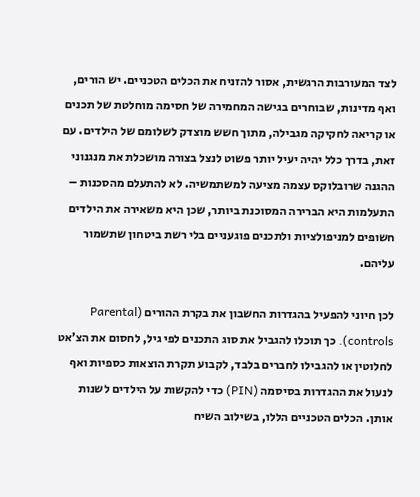לצד המעורבות הרגשית, אסור להזניח את הכלים הטכניים. יש הורים, ואף מדינות, שבוחרים בגישה המחמירה של חסימה מוחלטת של תכנים או קריאה לחקיקה מגבילה, מתוך חשש מוצדק לשלומם של הילדים. עם זאת, בדרך כלל יהיה יעיל יותר פשוט לנצל בצורה מושכלת את מנגנוני ההגנה שרובלוקס עצמה מציעה למשתמשיה. לא להתעלם מהסכנות – התעלמות היא הברירה המסוכנת ביותר, שכן היא משאירה את הילדים חשופים למניפולציות ולתכנים פוגעניים בלי רשת ביטחון שתשמור עליהם.

לכן חיוני להפעיל בהגדרות החשבון את בקרת ההורים (Parental controls). כך תוכלו להגביל את סוג התכנים לפי גיל, לחסום את הצ’אט לחלוטין או להגבילו לחברים בלבד, לקבוע תקרת הוצאות כספיות ואף לנעול את ההגדרות בסיסמה (PIN) כדי להקשות על הילדים לשנות אותן. הכלים הטכניים הללו, בשילוב השיח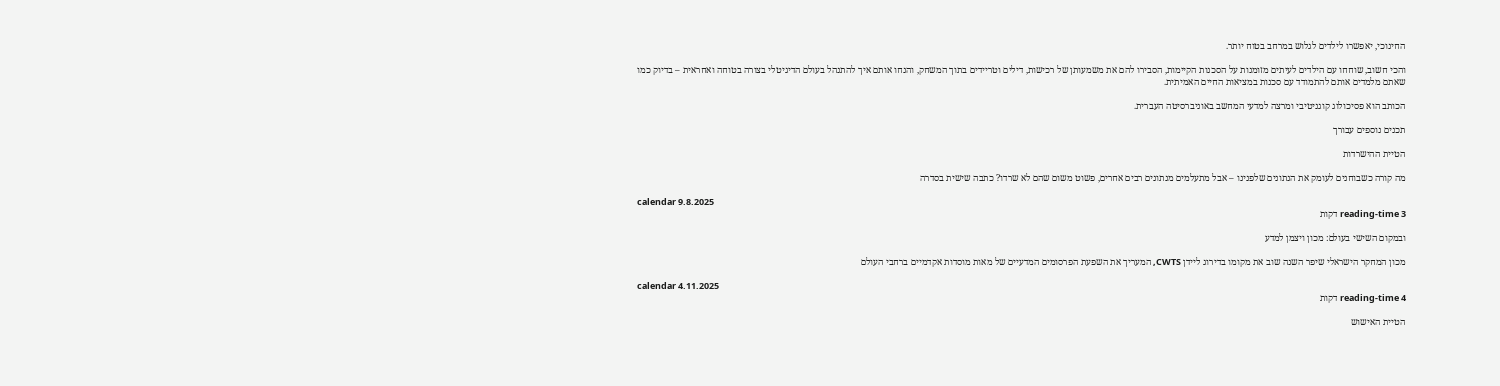החינוכי, יאפשרו לילדים לגלוש במרחב בטוח יותר.

והכי חשוב, שוחחו עם הילדים לעיתים מזומנות על הסכנות הקיימות, הסבירו להם את משמעותן של רכישות, דילים וטריידים בתוך המשחק, והנחו אותם איך להתנהל בעולם הדיגיטלי בצורה בטוחה ואחראית – בדיוק כמו שאתם מלמדים אותם להתמודד עם סכנות במציאות החיים האמיתית.

הכותב הוא פסיכולוג קוגניטיבי ומרצה למדעי המחשב באוניברסיטה העברית.

תכנים נוספים עבורך

הטיית ההישרדות

מה קורה כשבוחנים לעומק את הנתונים שלפנינו – אבל מתעלמים מנתונים רבים אחרים, פשוט משום שהם לא שרדו? כתבה שישית בסדרה

calendar 9.8.2025
reading-time 3 דקות

ובמקום השישי בעולם: מכון ויצמן למדע

מכון המחקר הישראלי שיפר השנה שוב את מקומו בדירוג ליידן CWTS, המעריך את השפעת הפרסומים המדעיים של מאות מוסדות אקדמיים ברחבי העולם

calendar 4.11.2025
reading-time 4 דקות

הטיית האישוש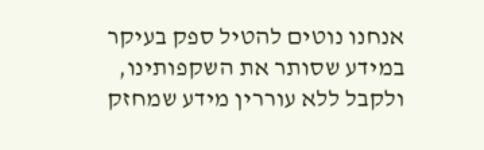אנחנו נוטים להטיל ספק בעיקר במידע שסותר את השקפותינו, ולקבל ללא עוררין מידע שמחזק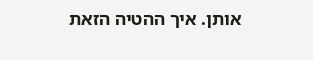אותן. איך ההטיה הזאת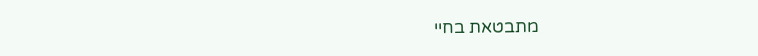מתבטאת בחיי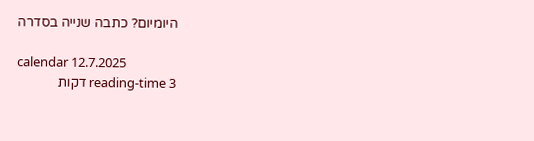היומיום? כתבה שנייה בסדרה

calendar 12.7.2025
reading-time 3 דקות